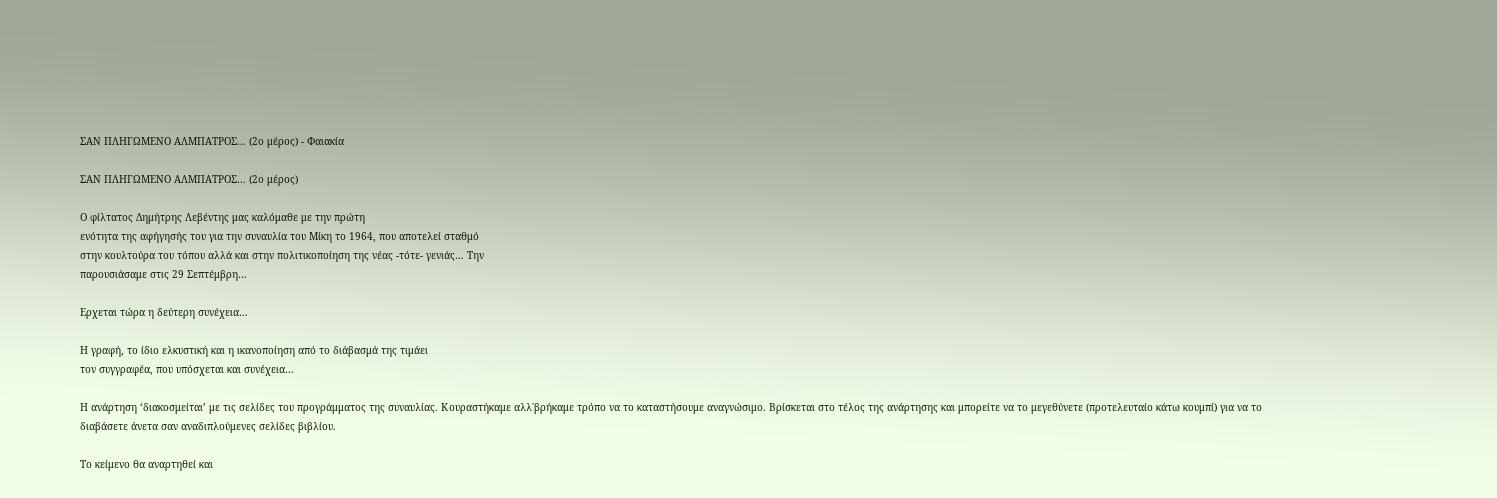ΣΑΝ ΠΛΗΓΩΜΕΝΟ ΑΛΜΠΑΤΡΟΣ… (2ο μέρος) - Φαιακία

ΣΑΝ ΠΛΗΓΩΜΕΝΟ ΑΛΜΠΑΤΡΟΣ… (2ο μέρος)

Ο φίλτατος Δημήτρης Λεβέντης μας καλόμαθε με την πρώτη
ενότητα της αφήγησής του για την συναυλία του Μίκη το 1964, που αποτελεί σταθμό
στην κουλτούρα του τόπου αλλά και στην πολιτικοποίηση της νέας -τότε- γενιάς… Την
παρουσιάσαμε στις 29 Σεπτέμβρη…

Ερχεται τώρα η δεύτερη συνέχεια…

Η γραφή, το ίδιο ελκυστική και η ικανοποίηση από το διάβασμά της τιμάει
τον συγγραφέα, που υπόσχεται και συνέχεια…

Η ανάρτηση ‘διακοσμείται’ με τις σελίδες του προγράμματος της συναυλίας. Κουραστήκαμε αλλ΄βρήκαμε τρόπο να το καταστήσουμε αναγνώσιμο. Βρίσκεται στο τέλος της ανάρτησης και μπορείτε να το μεγεθύνετε (προτελευταίο κάτω κουμπί) για να το διαβάσετε άνετα σαν αναδιπλούμενες σελίδες βιβλίου.

Το κείμενο θα αναρτηθεί και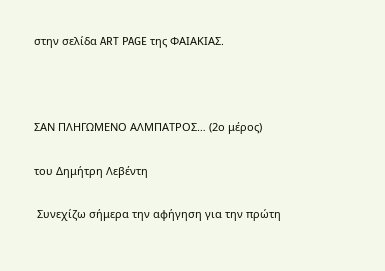στην σελίδα ART PAGE της ΦΑΙΑΚΙΑΣ.



ΣΑΝ ΠΛΗΓΩΜΕΝΟ ΑΛΜΠΑΤΡΟΣ… (2ο μέρος)

του Δημήτρη Λεβέντη

 Συνεχίζω σήμερα την αφήγηση για την πρώτη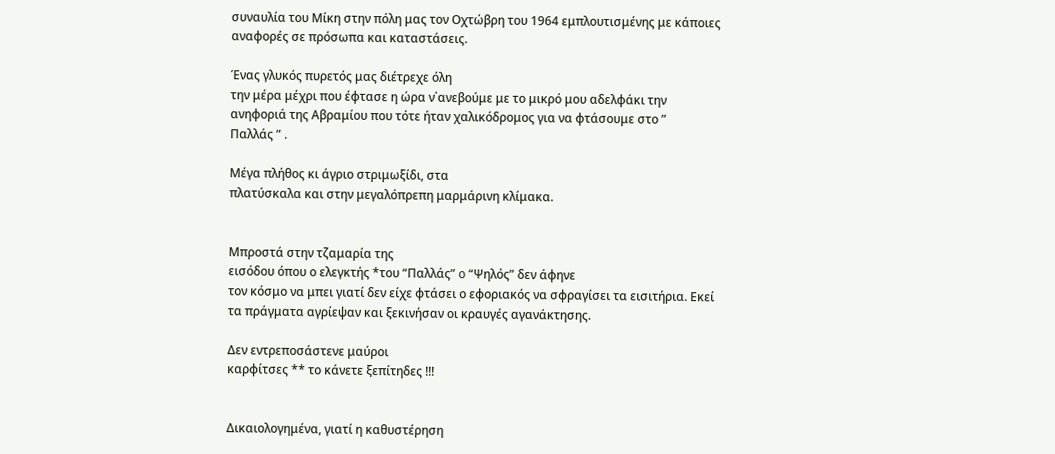συναυλία του Μίκη στην πόλη μας τον Οχτώβρη του 1964 εμπλουτισμένης με κάποιες
αναφορές σε πρόσωπα και καταστάσεις.

Ένας γλυκός πυρετός μας διέτρεχε όλη
την μέρα μέχρι που έφτασε η ώρα ν΄ανεβούμε με το μικρό μου αδελφάκι την
ανηφοριά της Αβραμίου που τότε ήταν χαλικόδρομος για να φτάσουμε στο ”
Παλλάς ” .

Μέγα πλήθος κι άγριο στριμωξίδι, στα
πλατύσκαλα και στην μεγαλόπρεπη μαρμάρινη κλίμακα.


Μπροστά στην τζαμαρία της
εισόδου όπου ο ελεγκτής *του “Παλλάς” o “Ψηλός” δεν άφηνε
τον κόσμο να μπει γιατί δεν είχε φτάσει ο εφοριακός να σφραγίσει τα εισιτήρια. Εκεί
τα πράγματα αγρίεψαν και ξεκινήσαν οι κραυγές αγανάκτησης.

Δεν εντρεποσάστενε μαύροι
καρφίτσες ** το κάνετε ξεπίτηδες !!!


Δικαιολογημένα, γιατί η καθυστέρηση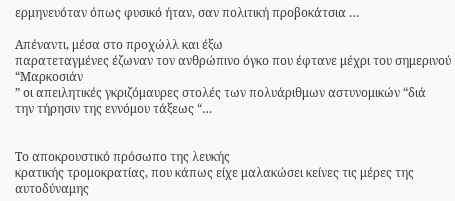ερμηνευόταν όπως φυσικό ήταν, σαν πολιτική προβοκάτσια …

Απέναντι, μέσα στο προχώλλ και έξω
παρατεταγμένες έζωναν τον ανθρώπινο όγκο που έφτανε μέχρι του σημερινού “Μαρκοσιάν
” οι απειλητικές γκριζόμαυρες στολές των πολυάριθμων αστυνομικών “διά
την τήρησιν της εννόμου τάξεως “…


Το αποκρουστικό πρόσωπο της λευκής
κρατικής τρομοκρατίας, που κάπως είχε μαλακώσει κείνες τις μέρες της αυτοδύναμης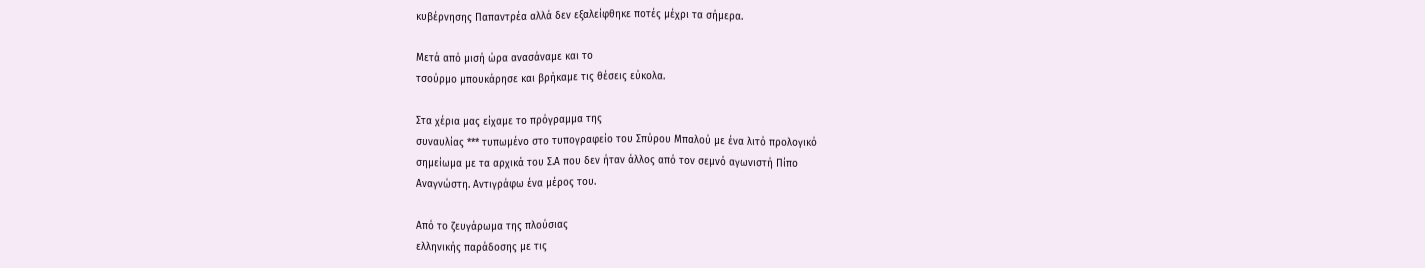κυβέρνησης Παπαντρέα αλλά δεν εξαλείφθηκε ποτές μέχρι τα σήμερα.

Μετά από μισή ώρα ανασάναμε και το
τσούρμο μπουκάρησε και βρήκαμε τις θέσεις εύκολα.

Στα χέρια μας είχαμε το πρόγραμμα της
συναυλίας *** τυπωμένο στο τυπογραφείο του Σπύρου Μπαλού με ένα λιτό προλογικό
σημείωμα με τα αρχικά του Σ.Α που δεν ήταν άλλος από τον σεμνό αγωνιστή Πίπο
Αναγνώστη. Αντιγράφω ένα μέρος του.

Από το ζευγάρωμα της πλούσιας
ελληνικής παράδοσης με τις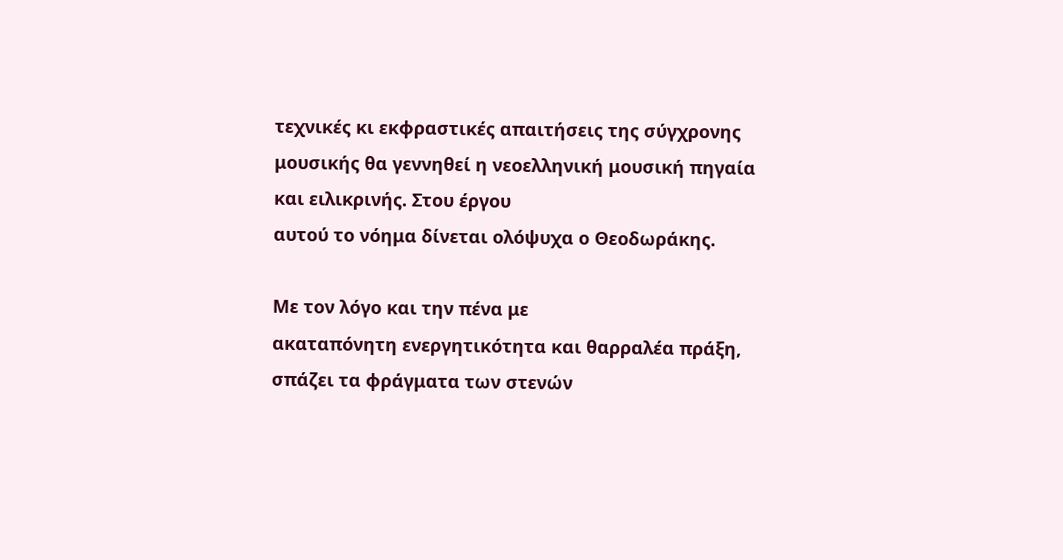τεχνικές κι εκφραστικές απαιτήσεις της σύγχρονης
μουσικής θα γεννηθεί η νεοελληνική μουσική πηγαία και ειλικρινής. Στου έργου
αυτού το νόημα δίνεται ολόψυχα ο Θεοδωράκης.

Με τον λόγο και την πένα με
ακαταπόνητη ενεργητικότητα και θαρραλέα πράξη, σπάζει τα φράγματα των στενών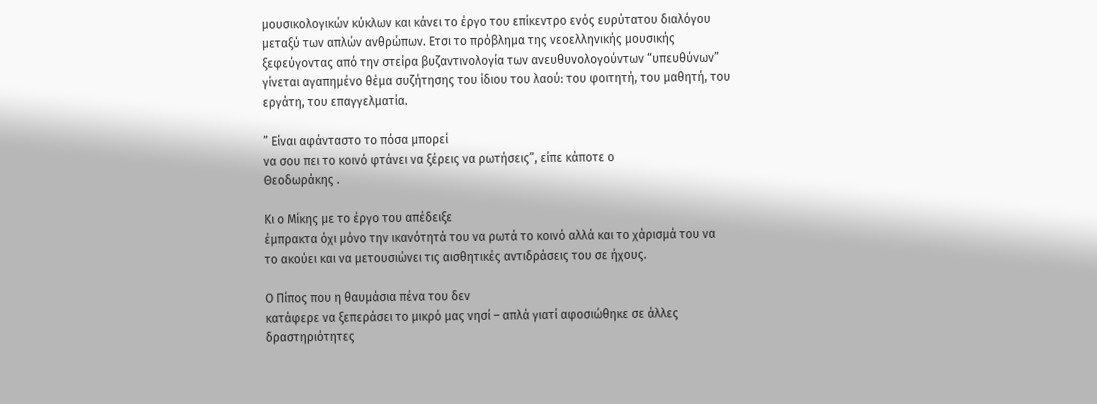μουσικολογικών κύκλων και κάνει το έργο του επίκεντρο ενός ευρύτατου διαλόγου
μεταξύ των απλών ανθρώπων. Ετσι το πρόβλημα της νεοελληνικής μουσικής
ξεφεύγοντας από την στείρα βυζαντινολογία των ανευθυνολογούντων “υπευθύνων”
γίνεται αγαπημένο θέμα συζήτησης του ίδιου του λαού: του φοιτητή, του μαθητή, του
εργάτη, του επαγγελματία.

” Είναι αφάνταστο το πόσα μπορεί
να σου πει το κοινό φτάνει να ξέρεις να ρωτήσεις”, είπε κάποτε ο
Θεοδωράκης .

Κι ο Μίκης με το έργο του απέδειξε
έμπρακτα όχι μόνο την ικανότητά του να ρωτά το κοινό αλλά και το χάρισμά του να
το ακούει και να μετουσιώνει τις αισθητικές αντιδράσεις του σε ήχους.

Ο Πίπος που η θαυμάσια πένα του δεν
κατάφερε να ξεπεράσει το μικρό μας νησί – απλά γιατί αφοσιώθηκε σε άλλες
δραστηριότητες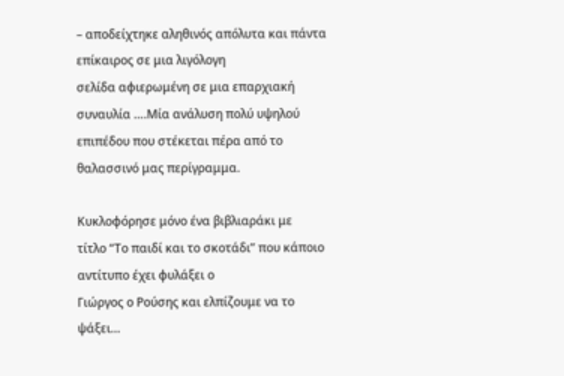– αποδείχτηκε αληθινός απόλυτα και πάντα επίκαιρος σε μια λιγόλογη
σελίδα αφιερωμένη σε μια επαρχιακή συναυλία ….Μία ανάλυση πολύ υψηλού
επιπέδου που στέκεται πέρα από το θαλασσινό μας περίγραμμα.

Κυκλοφόρησε μόνο ένα βιβλιαράκι με
τίτλο “Το παιδί και το σκοτάδι” που κάποιο αντίτυπο έχει φυλάξει ο
Γιώργος ο Ρούσης και ελπίζουμε να το ψάξει…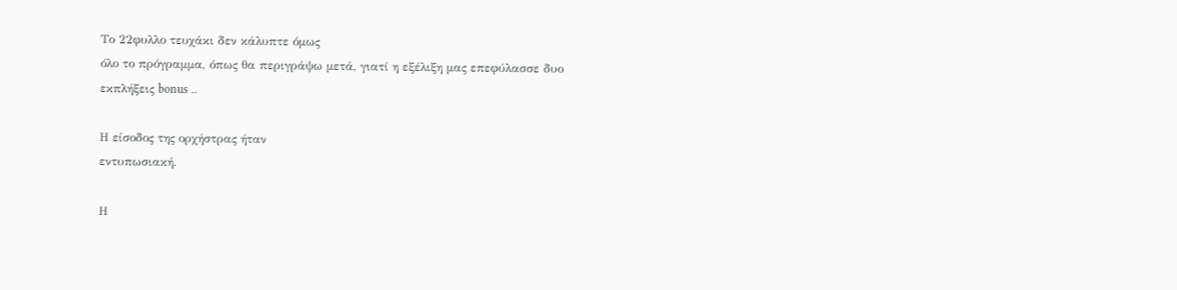Το 22φυλλο τευχάκι δεν κάλυπτε όμως
όλο το πρόγραμμα, όπως θα περιγράψω μετά, γιατί η εξέλιξη μας επεφύλασσε δυο
εκπλήξεις bonus ..

Η είσοδος της ορχήστρας ήταν
εντυπωσιακή.

Η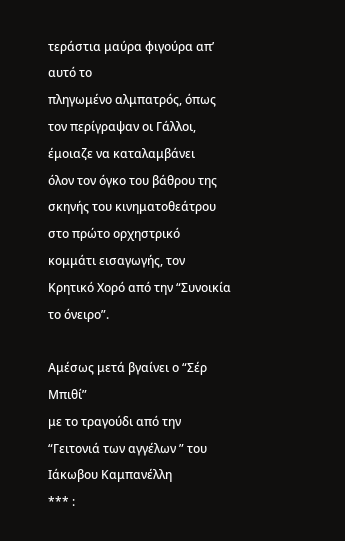τεράστια μαύρα φιγούρα απ’ αυτό το
πληγωμένο αλμπατρός, όπως τον περίγραψαν οι Γάλλοι, έμοιαζε να καταλαμβάνει
όλον τον όγκο του βάθρου της σκηνής του κινηματοθεάτρου στο πρώτο ορχηστρικό
κομμάτι εισαγωγής, τον Κρητικό Χορό από την “Συνοικία το όνειρο”.

Αμέσως μετά βγαίνει ο “Σέρ Μπιθί”
με το τραγούδι από την “Γειτονιά των αγγέλων ” του Ιάκωβου Καμπανέλλη
*** :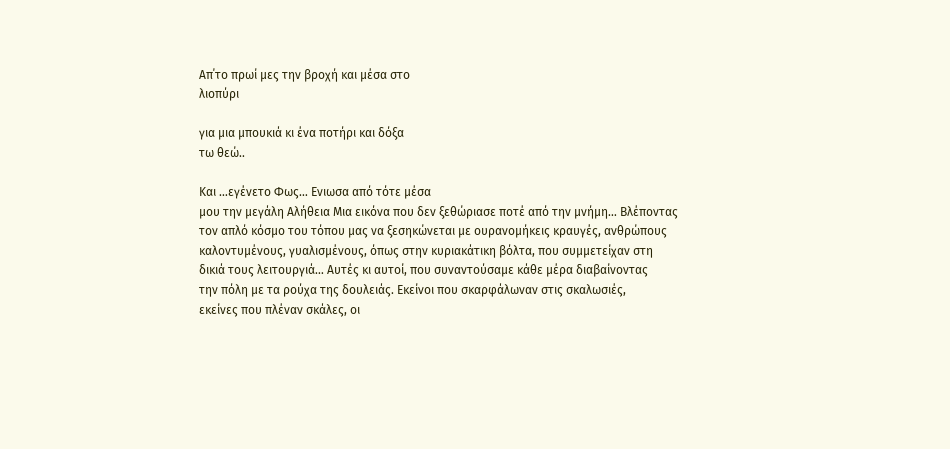Απ΄το πρωί μες την βροχή και μέσα στο
λιοπύρι

για μια μπουκιά κι ένα ποτήρι και δόξα
τω θεώ..

Και …εγένετο Φως… Ενιωσα από τότε μέσα
μου την μεγάλη Αλήθεια Μια εικόνα που δεν ξεθώριασε ποτέ από την μνήμη… Βλέποντας
τον απλό κόσμο του τόπου μας να ξεσηκώνεται με ουρανομήκεις κραυγές, ανθρώπους
καλοντυμένους, γυαλισμένους, όπως στην κυριακάτικη βόλτα, που συμμετείχαν στη
δικιά τους λειτουργιά… Αυτές κι αυτοί, που συναντούσαμε κάθε μέρα διαβαίνοντας
την πόλη με τα ρούχα της δουλειάς. Εκείνοι που σκαρφάλωναν στις σκαλωσιές,
εκείνες που πλέναν σκάλες, οι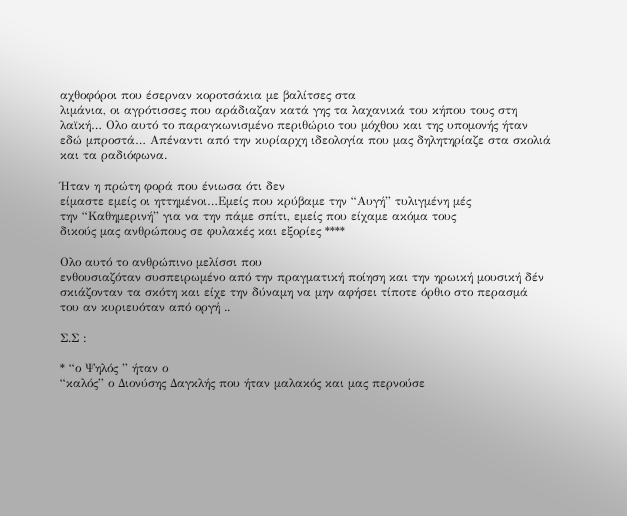αχθοφόροι που έσερναν κοροτσάκια με βαλίτσες στα
λιμάνια, οι αγρότισσες που αράδιαζαν κατά γης τα λαχανικά του κήπου τους στη
λαϊκή… Ολο αυτό το παραγκωνισμένο περιθώριο του μόχθου και της υπομονής ήταν
εδώ μπροστά… Απέναντι από την κυρίαρχη ιδεολογία που μας δηλητηρίαζε στα σκολιά
και τα ραδιόφωνα.

Ήταν η πρώτη φορά που ένιωσα ότι δεν
είμαστε εμείς οι ηττημένοι…Εμείς που κρύβαμε την “Αυγή” τυλιγμένη μές
την “Καθημερινή” για να την πάμε σπίτι, εμείς που είχαμε ακόμα τους
δικούς μας ανθρώπους σε φυλακές και εξορίες ****

Ολο αυτό το ανθρώπινο μελίσσι που
ενθουσιαζόταν συσπειρωμένο από την πραγματική ποίηση και την ηρωική μουσική δέν
σκιάζονταν τα σκότη και είχε την δύναμη να μην αφήσει τίποτε όρθιο στο περασμά
του αν κυριευόταν από οργή ..

Σ.Σ :

* “ο Ψηλός ” ήταν ο
“καλός” ο Διονύσης Δαγκλής που ήταν μαλακός και μας περνούσε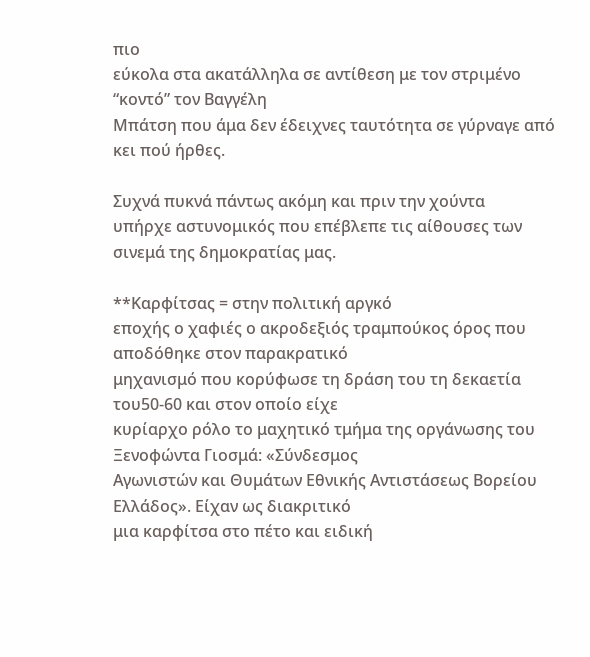πιο
εύκολα στα ακατάλληλα σε αντίθεση με τον στριμένο “κοντό” τον Βαγγέλη
Μπάτση που άμα δεν έδειχνες ταυτότητα σε γύρναγε από κει πού ήρθες.

Συχνά πυκνά πάντως ακόμη και πριν την χούντα
υπήρχε αστυνομικός που επέβλεπε τις αίθουσες των σινεμά της δημοκρατίας μας.

**Καρφίτσας = στην πολιτική αργκό
εποχής ο χαφιές ο ακροδεξιός τραμπούκος όρος που αποδόθηκε στον παρακρατικό
μηχανισμό που κορύφωσε τη δράση του τη δεκαετία του50-60 και στον οποίο είχε
κυρίαρχο ρόλο το μαχητικό τμήμα της οργάνωσης του Ξενοφώντα Γιοσμά: «Σύνδεσμος
Αγωνιστών και Θυμάτων Εθνικής Αντιστάσεως Βορείου Ελλάδος». Είχαν ως διακριτικό
μια καρφίτσα στο πέτο και ειδική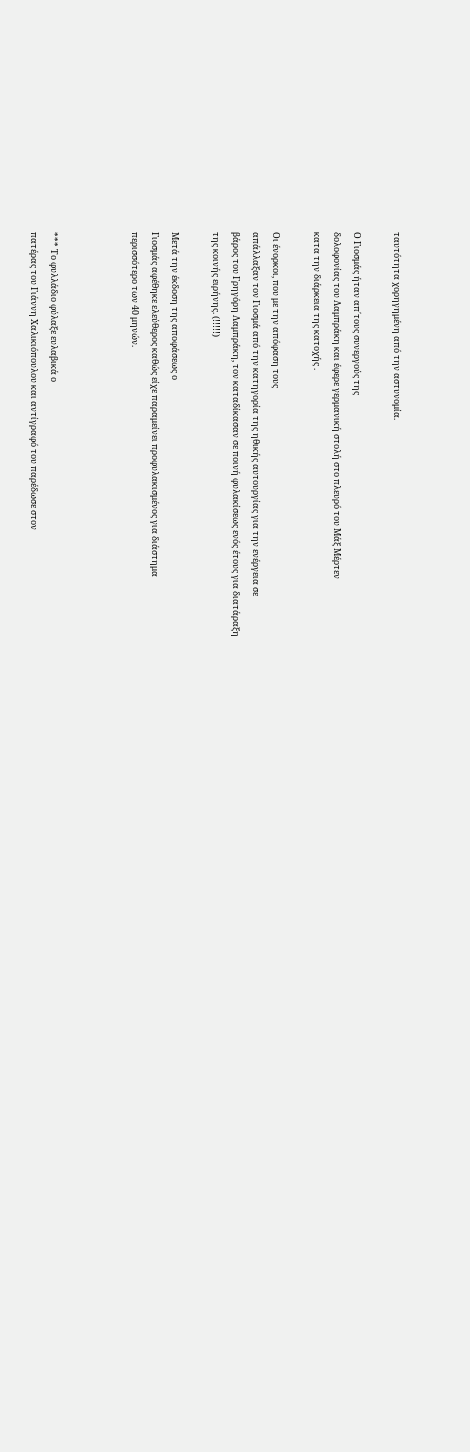ταυτότητα χορηγημένη από την αστυνομία.

Ο Γιοσμάς ήταν απ΄τους συνεργούς της
δολοφονίας του Λαμπράκη και έφερε γερμανική στολή στο πλευρό του Μάξ Μέρτεν
κατα την διάρκεια της κατοχής .

Οι ένορκοι, που με την απόφαση τους
απάλλαξαν τον Γιοσμά από την κατηγορία της ηθικής αυτουργίας για την ενέργεια σε
βάρος του Γρηγόρη Λαμπράκη, τον καταδίκασαν σε ποινή φυλακίσεως ενός έτους για διατάραξη
της κοινής ειρήνης. (!!!!!)

Μετά την έκδοση της αποφάσεως ο
Γιοσμάς αφέθηκε ελεύθερος καθώς είχε παραμείνει προφυλακισμένος για διάστημα
περισσότερο των 40 μηνών.



*** Το φυλλάδιο φύλαξε ευλαβικά ο
πατέρας του Γιάννη Χαλικιόπουλου και αντίγραφό του παρέδωσε στον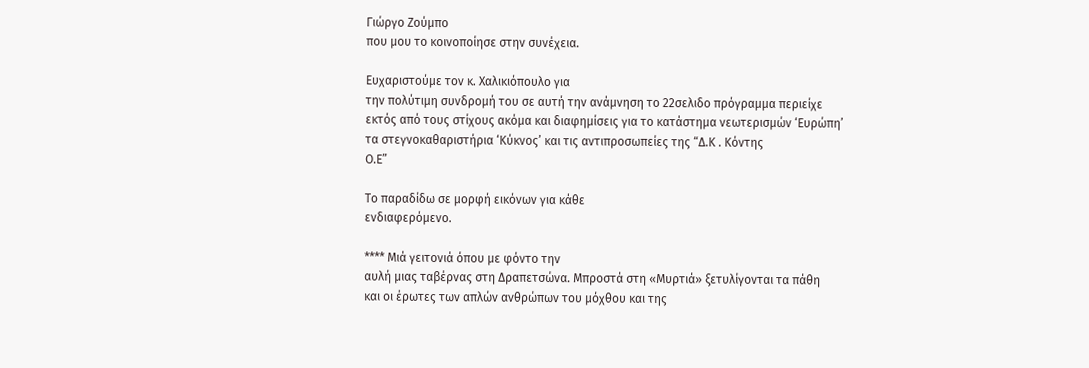Γιώργο Ζούμπο
που μου το κοινοποίησε στην συνέχεια.

Ευχαριστούμε τον κ. Χαλικιόπουλο για
την πολύτιμη συνδρομή του σε αυτή την ανάμνηση το 22σελιδο πρόγραμμα περιείχε
εκτός από τους στίχους ακόμα και διαφημίσεις για το κατάστημα νεωτερισμών ‘Ευρώπη’
τα στεγνοκαθαριστήρια ‘Κύκνος’ και τις αντιπροσωπείες της “Δ.Κ . Κόντης
Ο.Ε”

Το παραδίδω σε μορφή εικόνων για κάθε
ενδιαφερόμενο.

**** Μιά γειτονιά όπου με φόντο την
αυλή μιας ταβέρνας στη Δραπετσώνα. Μπροστά στη «Μυρτιά» ξετυλίγονται τα πάθη
και οι έρωτες των απλών ανθρώπων του μόχθου και της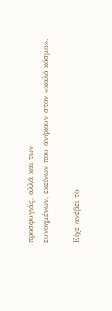προσφυγιάς, αλλά και των
ευνοημένων, εκείνων που ανήκουν στον «καλό κόσμο».

Είχε ανέβει το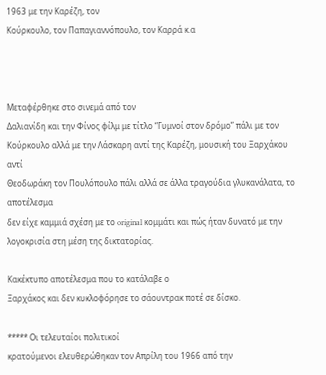1963 με την Καρέζη, τον
Κούρκουλο, τον Παπαγιαννόπουλο, τον Καρρά κ.α



Μεταφέρθηκε στο σινεμά από τον
Δαλιανίδη και την Φίνος φίλμ με τίτλο “Γυμνοί στον δρόμο” πάλι με τον
Κούρκουλο αλλά με την Λάσκαρη αντί της Καρέζη, μουσική του Ξαρχάκου αντί
Θεοδωράκη τον Πουλόπουλο πάλι αλλά σε άλλα τραγούδια γλυκανάλατα, το αποτέλεσμα
δεν είχε καμμιά σχέση με το original κομμάτι και πώς ήταν δυνατό με την
λογοκρισία στη μέση της δικτατορίας.

Κακέκτυπο αποτέλεσμα που το κατάλαβε ο
Ξαρχάκος και δεν κυκλοφόρησε το σάουντρακ ποτέ σε δίσκο.

***** Οι τελευταίοι πολιτικοί
κρατούμενοι ελευθερώθηκαν τον Απρίλη του 1966 από την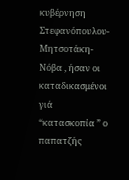κυβέρνηση Στεφανόπουλου-
Μητσοτάκη- Νόβα , ήσαν οι καταδικασμένοι γιά “κατασκοπία ” ο παπατζής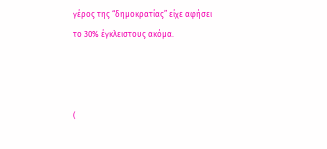γέρος της “δημοκρατίας” είχε αφήσει το 30% έγκλειστους ακόμα.



(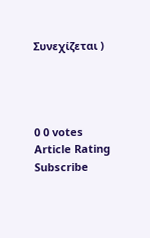Συνεχίζεται )




0 0 votes
Article Rating
Subscribe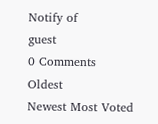Notify of
guest
0 Comments
Oldest
Newest Most Voted